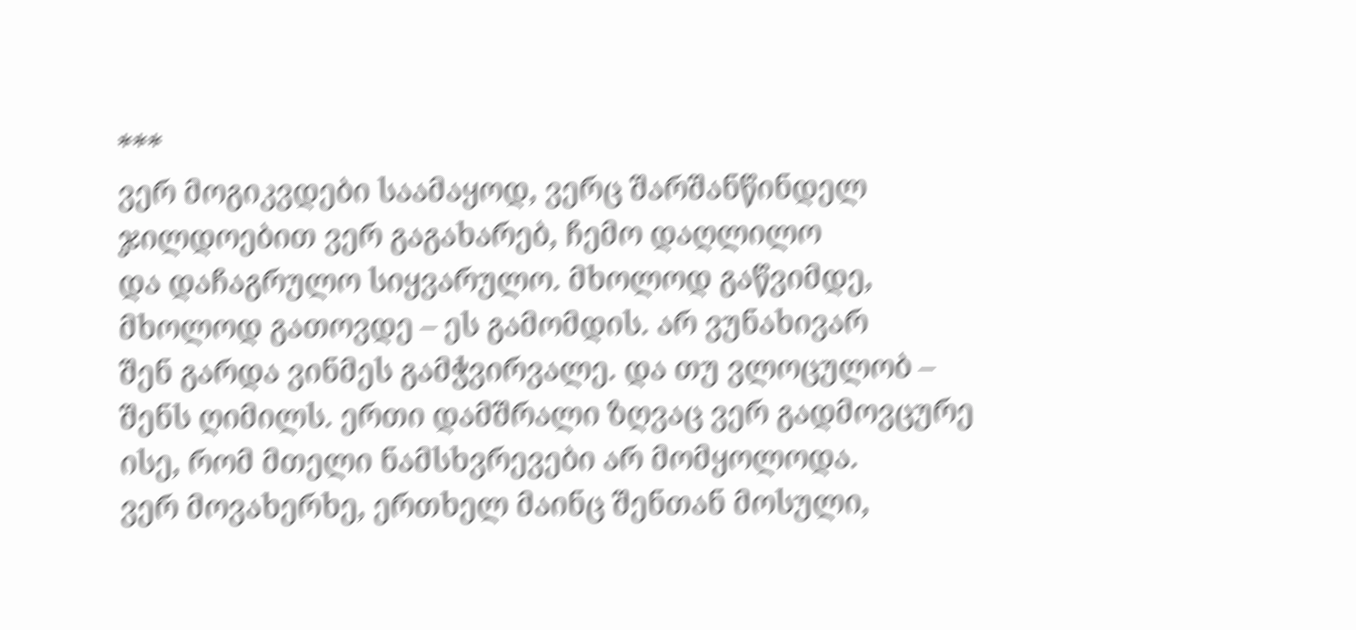***
ვერ მოგიკვდები საამაყოდ, ვერც შარშანწინდელ
ჯილდოებით ვერ გაგახარებ, ჩემო დაღლილო
და დაჩაგრულო სიყვარულო. მხოლოდ გაწვიმდე,
მხოლოდ გათოვდე – ეს გამომდის. არ ვუნახივარ
შენ გარდა ვინმეს გამჭვირვალე. და თუ ვლოცულობ –
შენს ღიმილს. ერთი დამშრალი ზღვაც ვერ გადმოვცურე
ისე, რომ მთელი ნამსხვრევები არ მომყოლოდა.
ვერ მოვახერხე, ერთხელ მაინც შენთან მოსული,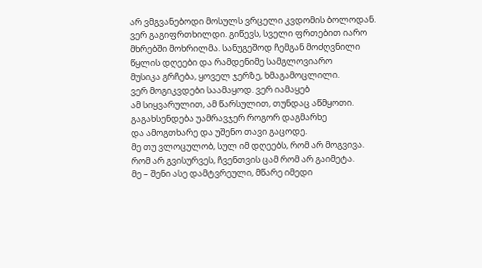არ ვმგვანებოდი მოსულს ვრცელი კვდომის ბოლოდან.
ვერ გაგიფრთხილდი. გიწევს, სველი ფრთებით იარო
მხრებში მოხრილმა. სანუგეშოდ ჩემგან მოძღვნილი
წყლის დღეები და რამდენიმე სამგლოვიარო
მუსიკა გრჩება, ყოველ ჯერზე, ხმაგამოცლილი.
ვერ მოგიკვდები საამაყოდ. ვერ იამაყებ
ამ სიყვარულით, ამ წარსულით, თუნდაც აწმყოთი.
გაგახსენდება უამრავჯერ როგორ დაგმარხე
და ამოგთხარე და უშენო თავი გაცოდე.
მე თუ ვლოცულობ, სულ იმ დღეებს, რომ არ მოგვივა.
რომ არ გვისურვეს, ჩვენთვის ცამ რომ არ გაიმეტა.
მე – შენი ასე დამტვრეული, მწარე იმედი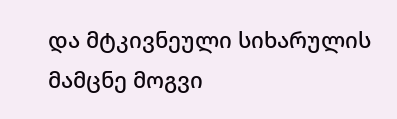და მტკივნეული სიხარულის მამცნე მოგვი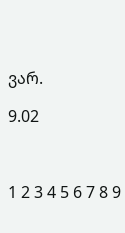ვარ.

9.02



1 2 3 4 5 6 7 8 9